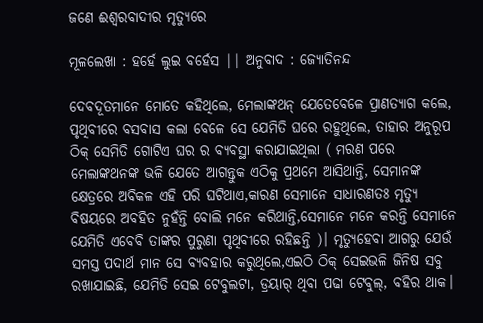ଜଣେ ଈଶ୍ୱରବାଦୀର ମୃତ୍ୟୁରେ

ମୂଳଲେଖା : ହର୍ହେ ଲୁଇ ବର୍ହେସ || ଅନୁବାଦ : ଜ୍ୟୋତିନନ୍ଦ

ଦେବଦୂତମାନେ ମୋତେ କହିଥିଲେ, ମେଲାଙ୍କଥନ୍ ଯେତେବେଳେ ପ୍ରାଣତ୍ୟାଗ କଲେ, ପୃଥିବୀରେ ବସବାସ କଲା ବେଳେ ସେ ଯେମିତି ଘରେ ରହୁଥିଲେ, ତାହାର ଅନୁରୂପ ଠିକ୍ ସେମିତି ଗୋଟିଏ ଘର ର ବ୍ୟବସ୍ଥା କରାଯାଇଥିଲା ( ମରଣ ପରେ ମେଲାଙ୍କଥନଙ୍କ ଭଳି ଯେତେ ଆଗନ୍ତୁକ ଏଠିକୁ ପ୍ରଥମେ ଆସିଥାନ୍ତି, ସେମାନଙ୍କ କ୍ଷେତ୍ରରେ ଅବିକଳ ଏହି ପରି ଘଟିଥାଏ,କାରଣ ସେମାନେ ସାଧାରଣତଃ ମୃତ୍ୟୁ ବିଷୟରେ ଅବହିତ ନୁହଁନ୍ତି ବୋଲି ମନେ କରିଥାନ୍ତି,ସେମାନେ ମନେ କରନ୍ତି ସେମାନେ ଯେମିତି ଏବେବି ତାଙ୍କର ପୁରୁଣା ପୃଥିବୀରେ ରହିଛନ୍ତି )। ମୃତ୍ୟୁହେବା ଆଗରୁ ଯେଉଁ ସମସ୍ତ ପଦାର୍ଥ ମାନ ସେ ବ୍ୟବହାର କରୁଥିଲେ,ଏଇଠି ଠିକ୍ ସେଇଭଳି ଜିନିଷ ସବୁ ରଖାଯାଇଛି, ଯେମିତି ସେଇ ଟେବୁଲଟା, ଡ୍ରୟାର୍ ଥିବା ପଢା ଟେବୁଲ୍, ବହିର ଥାକ।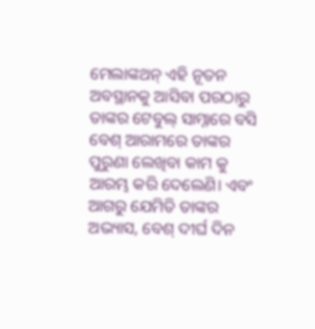ମେଲାଙ୍କଥନ୍ ଏହି ନୂତନ ଅବସ୍ଥାନକୁ ଆସିବା ପରଠାରୁ ତାଙ୍କର ଟେବୁଲ୍ ସାମ୍ନାରେ ବସି ବେଶ୍ ଆରାମରେ ତାଙ୍କର ପୁରୁଣା ଲେଖିବା କାମ କୁ ଆରମ୍ଭ କରି ଦେଲେଣି। ଏବଂ ଆଗରୁ ଯେମିତି ତାଙ୍କର ଅଭ୍ୟାସ, ବେଶ୍ ଦୀର୍ଘ ଦିନ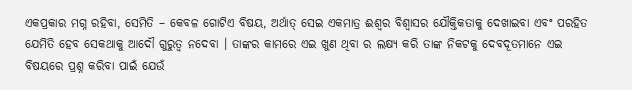ଏକପ୍ରକାର ମଗ୍ନ ରହିବା, ସେମିତି – କେବଳ ଗୋଟିଏ ବିଷୟ, ଅର୍ଥାତ୍ ସେଇ ଏକମାତ୍ର ଈଶ୍ୱର ବିଶ୍ୱାସର ଯୌକ୍ତିକତାକୁ ଦେଖାଇବା ଏବଂ ପରହିତ ଯେମିତି ହେବ ସେକଥାକୁ ଆଦୌ ଗୁରୁତ୍ୱ ନଦେବା । ତାଙ୍କର କାମରେ ଏଇ ଖୁଣ ଥିବା ର ଲକ୍ଷ୍ୟ କରି ତାଙ୍କ ନିକଟକୁ ଦେବଦୂତମାନେ ଏଇ ବିଷୟରେ ପ୍ରଶ୍ନ କରିବା ପାଇଁ ଯେଉଁ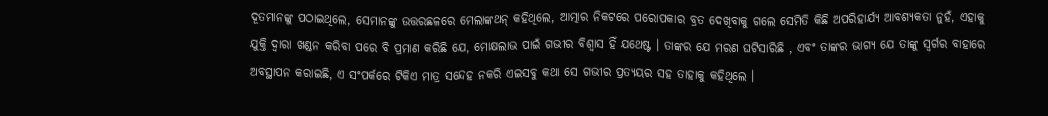ଦୂତମାନଙ୍କୁ ପଠାଇଥିଲେ, ସେମାନଙ୍କୁ ଉତ୍ତରଛଳରେ ମେଲାଙ୍କଥନ୍ କହିଥିଲେ, ଆତ୍ମାର ନିକଟରେ ପରୋପକାର ବ୍ରତ ଦେଖିବାକୁ ଗଲେ ସେମିତି କିଛି ଅପରିହାର୍ଯ୍ୟ ଆବଶ୍ୟକତା ନୁହଁ, ଏହାକୁ ଯୁକ୍ତି ଦ୍ୱାରା ଖଣ୍ଡନ କରିବା ପରେ ବି ପ୍ରମାଣ କରିଛି ଯେ, ମୋକ୍ଷଲାଭ ପାଇଁ ଗଭୀର ବିଶ୍ୱାସ ହିଁ ଯଥେଷ୍ଟ । ତାଙ୍କର ଯେ ମରଣ ଘଟିସାରିଛି , ଏବଂ ତାଙ୍କର ଭାଗ୍ୟ ଯେ ତାଙ୍କୁ ସ୍ୱର୍ଗର ବାହାରେ ଅବସ୍ଥାପନ କରାଇଛି, ଏ ସଂପର୍କରେ ଟିକିଏ ମାତ୍ର ସନ୍ଦେହ ନକରି ଏଇସବୁ କଥା ସେ ଗଭୀର ପ୍ରତ୍ୟୟର ସହ ତାହାକୁ କହିଥିଲେ ।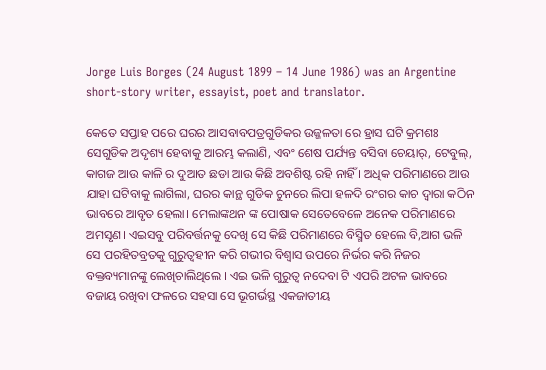Jorge Luis Borges (24 August 1899 – 14 June 1986) was an Argentine short-story writer, essayist, poet and translator.

କେତେ ସପ୍ତାହ ପରେ ଘରର ଆସବାବପତ୍ରଗୁଡିକର ଉଜ୍ଜଳତା ରେ ହ୍ରାସ ଘଟି କ୍ରମଶଃ ସେଗୁଡିକ ଅଦୃଶ୍ୟ ହେବାକୁ ଆରମ୍ଭ କଲାଣି, ଏବଂ ଶେଷ ପର୍ଯ୍ୟନ୍ତ ବସିବା ଚେୟାର୍, ଟେବୁଲ୍, କାଗଜ ଆଉ କାଳି ର ଦୁଆତ ଛଡା ଆଉ କିଛି ଅବଶିଷ୍ଟ ରହି ନାହିଁ । ଅଧିକ ପରିମାଣରେ ଆଉ ଯାହା ଘଟିବାକୁ ଲାଗିଲା, ଘରର କାନ୍ଥ ଗୁଡିକ ଚୁନରେ ଲିପା ହଳଦି ରଂଗର କାଚ ଦ୍ୱାରା କଠିନ ଭାବରେ ଆବୃତ ହେଲା। ମେଲାଙ୍କଥନ ଙ୍କ ପୋଷାକ ସେତେବେଳେ ଅନେକ ପରିମାଣରେ ଅମସୃଣ। ଏଇସବୁ ପରିବର୍ତ୍ତନକୁ ଦେଖି ସେ କିଛି ପରିମାଣରେ ବିସ୍ମିତ ହେଲେ ବି,ଆଗ ଭଳି  ସେ ପରହିତବ୍ରତକୁ ଗୁରୁତ୍ୱହୀନ କରି ଗଭୀର ବିଶ୍ୱାସ ଉପରେ ନିର୍ଭର କରି ନିଜର ବକ୍ତବ୍ୟମାନଙ୍କୁ ଲେଖିଚାଲିଥିଲେ । ଏଇ ଭଳି ଗୁରୁତ୍ୱ ନଦେବା ଟି ଏପରି ଅଟଳ ଭାବରେ ବଜାୟ ରଖିବା ଫଳରେ ସହସା ସେ ଭୂଗର୍ଭସ୍ଥ ଏକଜାତୀୟ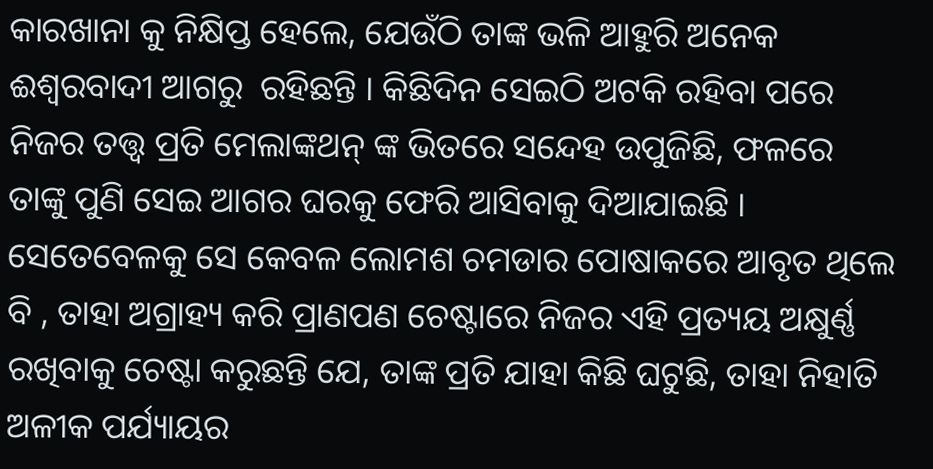କାରଖାନା କୁ ନିକ୍ଷିପ୍ତ ହେଲେ, ଯେଉଁଠି ତାଙ୍କ ଭଳି ଆହୁରି ଅନେକ ଈଶ୍ୱରବାଦୀ ଆଗରୁ  ରହିଛନ୍ତି । କିଛିଦିନ ସେଇଠି ଅଟକି ରହିବା ପରେ ନିଜର ତତ୍ତ୍ୱ ପ୍ରତି ମେଲାଙ୍କଥନ୍ ଙ୍କ ଭିତରେ ସନ୍ଦେହ ଉପୁଜିଛି, ଫଳରେ ତାଙ୍କୁ ପୁଣି ସେଇ ଆଗର ଘରକୁ ଫେରି ଆସିବାକୁ ଦିଆଯାଇଛି । ସେତେବେଳକୁ ସେ କେବଳ ଲୋମଶ ଚମଡାର ପୋଷାକରେ ଆବୃତ ଥିଲେ ବି , ତାହା ଅଗ୍ରାହ୍ୟ କରି ପ୍ରାଣପଣ ଚେଷ୍ଟାରେ ନିଜର ଏହି ପ୍ରତ୍ୟୟ ଅକ୍ଷୁର୍ଣ୍ଣ ରଖିବାକୁ ଚେଷ୍ଟା କରୁଛନ୍ତି ଯେ, ତାଙ୍କ ପ୍ରତି ଯାହା କିଛି ଘଟୁଛି, ତାହା ନିହାତି ଅଳୀକ ପର୍ଯ୍ୟାୟର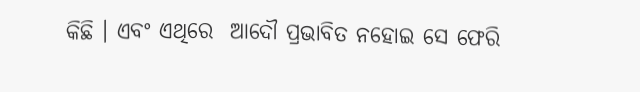କିଛି । ଏବଂ ଏଥିରେ  ଆଦୌ ପ୍ରଭାବିତ ନହୋଇ ସେ ଫେରି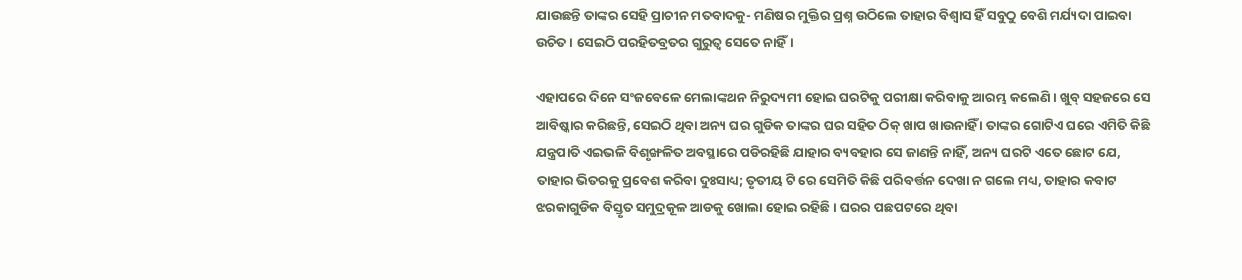ଯାଉଛନ୍ତି ତାଙ୍କର ସେହି ପ୍ରାଚୀନ ମତବାଦକୁ- ମଣିଷର ମୁକ୍ତିର ପ୍ରଶ୍ନ ଉଠିଲେ ତାହାର ବିଶ୍ୱାସ ହିଁ ସବୁଠୁ ବେଶି ମର୍ଯ୍ୟଦା ପାଇବା ଉଚିତ । ସେଇଠି ପରହିତବ୍ରତର ଗୁରୁତ୍ୱ ସେତେ ନାହିଁ।

ଏହାପରେ ଦିନେ ସଂଜବେଳେ ମେଲାଙ୍କଥନ ନିରୁଦ୍ୟମୀ ହୋଇ ଘରଟିକୁ ପରୀକ୍ଷା କରିବାକୁ ଆରମ୍ଭ କଲେଣି । ଖୁବ୍ ସହଜରେ ସେ ଆବିଷ୍କାର କରିଛନ୍ତି, ସେଇଠି ଥିବା ଅନ୍ୟ ଘର ଗୁଡିକ ତାଙ୍କର ଘର ସହିତ ଠିକ୍ ଖାପ ଖାଉନାହିଁ । ତାଙ୍କର ଗୋଟିଏ ଘରେ ଏମିତି କିଛି ଯନ୍ତ୍ରପାତି ଏଇଭଳି ବିଶୃଙ୍ଖଳିତ ଅବସ୍ଥାରେ ପଡିରହିଛି ଯାହାର ବ୍ୟବହାର ସେ ଜାଣନ୍ତି ନାହିଁ, ଅନ୍ୟ ଘରଟି ଏତେ ଛୋଟ ଯେ, ତାହାର ଭିତରକୁ ପ୍ରବେଶ କରିବା ଦୁଃସାଧ୍ୟ; ତୃତୀୟ ଟି ରେ ସେମିତି କିଛି ପରିବର୍ତ୍ତନ ଦେଖା ନ ଗଲେ ମଧ୍ୟ, ତାହାର କବାଟ ଝରକାଗୁଡିକ ବିସ୍ତୃତ ସମୁଦ୍ରକୂଳ ଆଡକୁ ଖୋଲା ହୋଇ ରହିଛି । ଘରର ପଛପଟରେ ଥିବା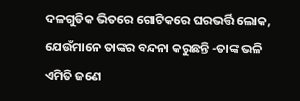ଦଳଗୁଡିକ ଭିତରେ ଗୋଟିକରେ ଘରଭର୍ତ୍ତି ଲୋକ, ଯେଉଁମାନେ ତାଙ୍କର ବନ୍ଦନା କରୁଛନ୍ତି -ତାଙ୍କ ଭଳି ଏମିତି ଜଣେ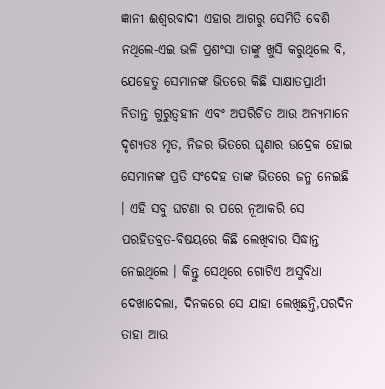ଜ୍ଞାନୀ ଈଶ୍ୱରବାଦୀ ଏହାର ଆଗରୁ ସେମିତି ବେଶି ନଥିଲେ-ଏଇ ଭଳି ପ୍ରଶଂସା ତାଙ୍କୁ ଖୁସି କରୁଥିଲେ ବି, ଯେହେତୁ ସେମାନଙ୍କ ଭିତରେ କିଛି ସାକ୍ଷାତପ୍ରାର୍ଥୀ ନିତାନ୍ତ ଗୁରୁତ୍ୱହୀନ ଏବଂ ଅପରିଚିତ ଆଉ ଅନ୍ୟମାନେ ଦୃଶ୍ୟତଃ ମୃତ, ନିଜର ଭିତରେ ଘୃଣାର ଉଦ୍ରେକ ହୋଇ ସେମାନଙ୍କ ପ୍ରତି ସଂଦେହ ତାଙ୍କ ଭିତରେ ଜନ୍ମ ନେଇଛି । ଏହି ସବୁ ଘଟଣା ର ପରେ ନୂଆକରି ସେ ପରହିତବ୍ରତ-ବିଷୟରେ କିଛି ଲେଖିବାର ସିଦ୍ଧାନ୍ତ ନେଇଥିଲେ । କିନ୍ତୁ ସେଥିରେ ଗୋଟିଏ ଅସୁବିଧା ଦେଖାଦେଲା, ଦିନକରେ ସେ ଯାହା ଲେଖିଛନ୍ତି,ପରଦିନ ତାହା ଆଉ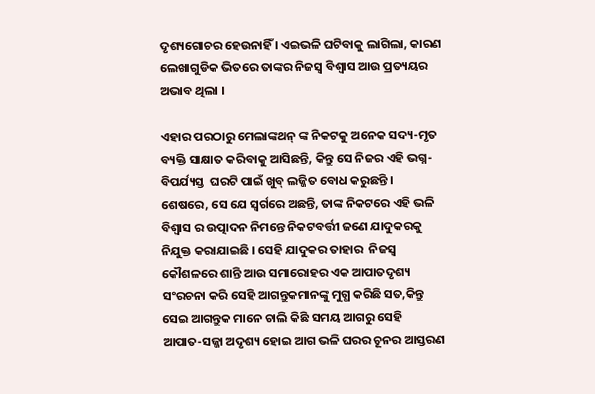ଦୃଶ୍ୟଗୋଚର ହେଉନାହିଁ । ଏଇଭଳି ଘଟିବାକୁ ଲାଗିଲା, କାରଣ ଲେଖାଗୁଡିକ ଭିତରେ ତାଙ୍କର ନିଜସ୍ୱ ବିଶ୍ୱାସ ଆଉ ପ୍ରତ୍ୟୟର ଅଭାବ ଥିଲା ।

ଏହାର ପରଠାରୁ ମେଲାଙ୍କଥନ୍ ଙ୍କ ନିକଟକୁ ଅନେକ ସଦ୍ୟ-ମୃତ ବ୍ୟକ୍ତି ସାକ୍ଷାତ କରିବାକୁ ଆସିଛନ୍ତି, କିନ୍ତୁ ସେ ନିଜର ଏହି ଭଗ୍ନ-ବିପର୍ଯ୍ୟସ୍ତ  ଘରଟି ପାଇଁ ଖୁବ୍ ଲଜ୍ଜିତ ବୋଧ କରୁଛନ୍ତି । ଶେଷରେ, ସେ ଯେ ସ୍ୱର୍ଗରେ ଅଛନ୍ତି, ତାଙ୍କ ନିକଟରେ ଏହି ଭଳି ବିଶ୍ୱାସ ର ଉତ୍ପାଦନ ନିମନ୍ତେ ନିକଟବର୍ତ୍ତୀ ଜଣେ ଯାଦୁକରକୁ ନିଯୁକ୍ତ କରାଯାଇଛି । ସେହି ଯାଦୁକର ତାହାର  ନିଜସ୍ୱ କୌଶଳରେ ଶାନ୍ତି ଆଉ ସମାରୋହର ଏକ ଆପାତଦୃଶ୍ୟ ସଂରଚନା କରି ସେହି ଆଗନ୍ତୁକମାନଙ୍କୁ ମୁଗ୍ଧ କରିଛି ସତ,କିନ୍ତୁ ସେଇ ଆଗନ୍ତୁକ ମାନେ ଚାଲି କିଛି ସମୟ ଆଗରୁ ସେହି ଆପାତ-ସଜ୍ଜା ଅଦୃଶ୍ୟ ହୋଇ ଆଗ ଭଳି ଘରର ଚୂନର ଆସ୍ତରଣ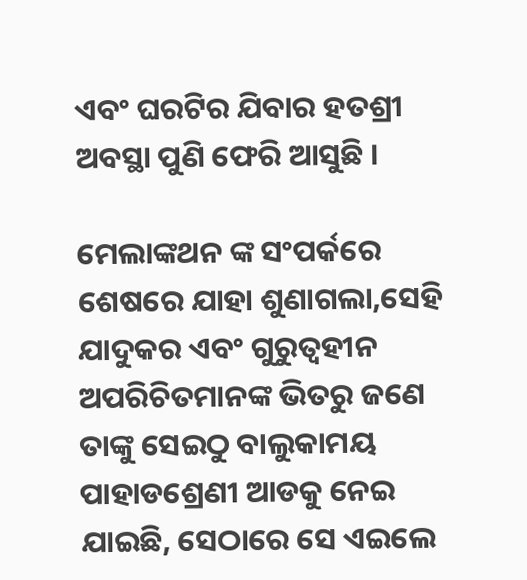ଏବଂ ଘରଟିର ଯିବାର ହତଶ୍ରୀ ଅବସ୍ଥା ପୁଣି ଫେରି ଆସୁଛି ।

ମେଲାଙ୍କଥନ ଙ୍କ ସଂପର୍କରେ ଶେଷରେ ଯାହା ଶୁଣାଗଲା,ସେହି ଯାଦୁକର ଏବଂ ଗୁରୁତ୍ୱହୀନ  ଅପରିଚିତମାନଙ୍କ ଭିତରୁ ଜଣେ ତାଙ୍କୁ ସେଇଠୁ ବାଲୁକାମୟ ପାହାଡଶ୍ରେଣୀ ଆଡକୁ ନେଇ ଯାଇଛି, ସେଠାରେ ସେ ଏଇଲେ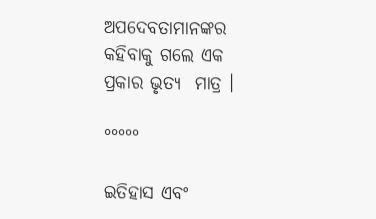ଅପଦେବତାମାନଙ୍କର କହିବାକୁ ଗଲେ ଏକ ପ୍ରକାର ଭୃତ୍ୟ  ମାତ୍ର ।

°°°°°

ଇତିହାସ ଏବଂ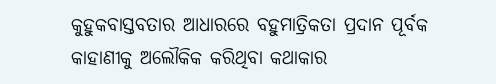କୁହୁକବାସ୍ତବତାର ଆଧାରରେ ବହୁମାତ୍ରିକତା ପ୍ରଦାନ ପୂର୍ବକ କାହାଣୀକୁ ଅଲୌକିକ କରିଥିବା କଥାକାର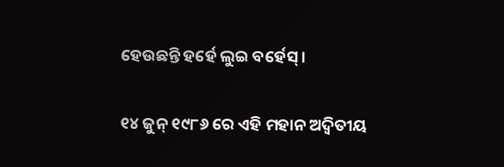ହେଉଛନ୍ତି ହର୍ହେ ଲୁଇ ବର୍ହେସ୍ ।

୧୪ ଜୁନ୍ ୧୯୮୬ ରେ ଏହି ମହାନ ଅଦ୍ୱିତୀୟ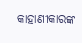କାହାଣୀକାରଙ୍କ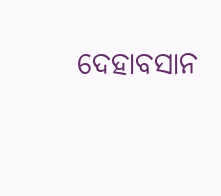ଦେହାବସାନ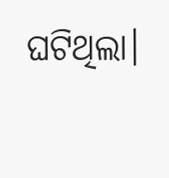ଘଟିଥିଲା।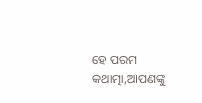ହେ ପରମ କଥାତ୍ମା,ଆପଣଙ୍କୁ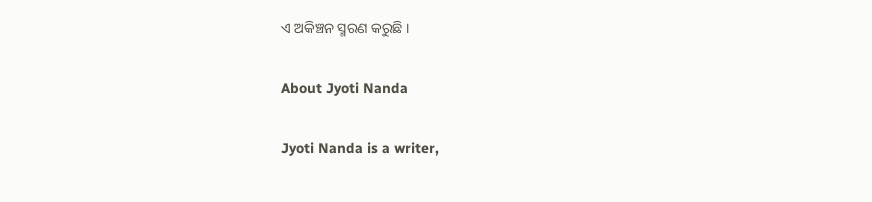ଏ ଅକିଞ୍ଚନ ସ୍ମରଣ କରୁଛି ।

About Jyoti Nanda

Jyoti Nanda is a writer,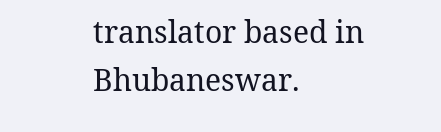translator based in Bhubaneswar.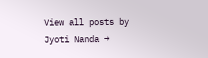View all posts by Jyoti Nanda →